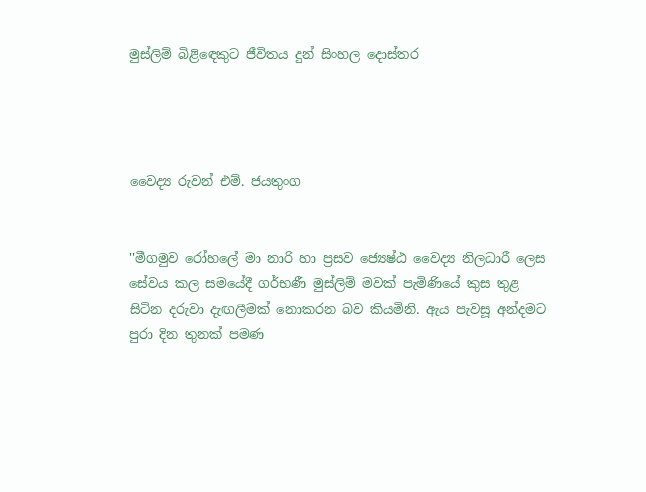මුස්ලිම් බිළිඳෙකුට ජීවිතය දුන් සිංහල දොස්තර




වෛද්‍ය රුවන් එම්. ජයතුංග


''මීගමුව රෝහලේ මා නාරි හා ප්‍රසව ජ්‍යෙෂ්ඨ වෛද්‍ය නිලධාරී ලෙස සේවය කල සමයේදී ගර්භණී මුස්ලිම් මවක් පැමිණියේ කුස තුළ සිටින දරුවා දැඟලීමක් නොකරන බව කියමිනි. ඇය පැවසූ අන්දමට පුරා දින තුනක් පමණ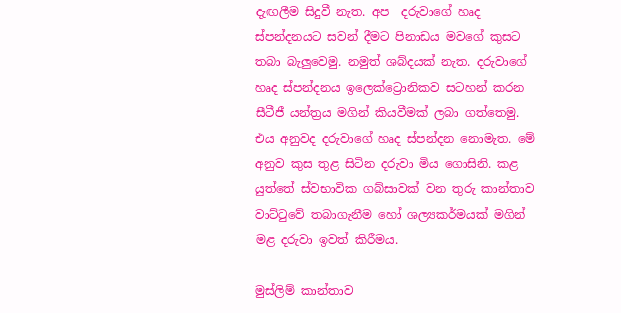දැඟලීම සිදුවී නැත. අප  දරුවාගේ හෘද ස්පන්දනයට සවන් දීමට පිනාඩය මවගේ කුසට තබා බැලුවෙමු. නමුත් ශබ්දයක් නැත. දරුවාගේ හෘද ස්පන්දනය ඉලෙක්ට්‍රොනිකව සටහන් කරන සීටීජී යන්ත්‍රය මගින් කියවීමක් ලබා ගත්තෙමු. එය අනුවද දරුවාගේ හෘද ස්පන්දන නොමැත. මේ අනුව කුස තුළ සිටින දරුවා මිය ගොසිනි. කළ යුත්තේ ස්වභාවික ගබ්සාවක් වන තුරු කාන්තාව වාට්ටුවේ තබාගැනීම හෝ ශල්‍යකර්මයක් මගින් මළ දරුවා ඉවත් කිරීමය.

මුස්ලිම් කාන්තාව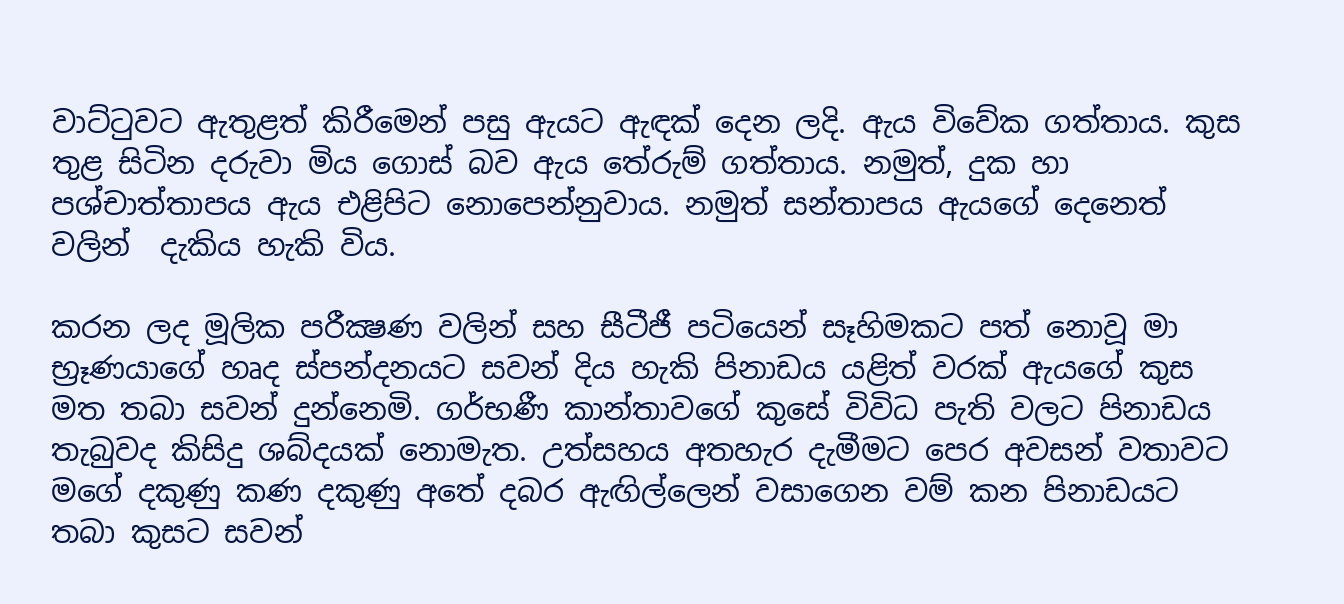වාට්ටුවට ඇතුළත් කිරීමෙන් පසු ඇයට ඇඳක් දෙන ලදි. ඇය විවේක ගත්තාය. කුස තුළ සිටින දරුවා මිය ගොස් බව ඇය තේරුම් ගත්තාය. නමුත්, දුක හා පශ්චාත්තාපය ඇය එළිපිට නොපෙන්නුවාය. නමුත් සන්තාපය ඇයගේ දෙනෙත් වලින්  දැකිය හැකි විය.

කරන ලද මූලික පරීක්‍ෂණ වලින් සහ සීටීජී පටියෙන් සෑහිමකට පත් නොවූ මා  භ්‍රෑණයාගේ හෘද ස්පන්දනයට සවන් දිය හැකි පිනාඩය යළිත් වරක් ඇයගේ කුස මත තබා සවන් දුන්නෙමි. ගර්භණී කාන්තාවගේ කුසේ විවිධ පැති වලට පිනාඩය තැබුවද කිසිදු ශබ්දයක් නොමැත. උත්සහය අතහැර දැමීමට පෙර අවසන් වතාවට මගේ දකුණු කණ දකුණු අතේ දබර ඇඟිල්ලෙන් වසාගෙන වම් කන පිනාඩයට තබා කුසට සවන්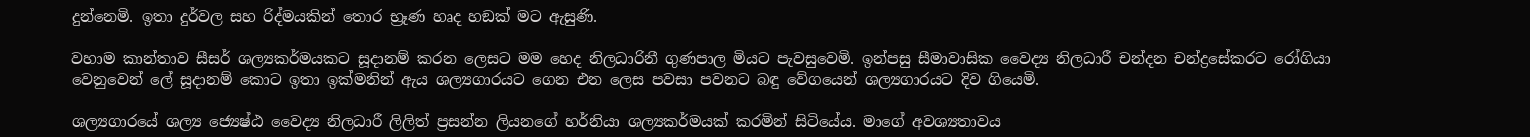දුන්නෙමි. ඉතා දුර්වල සහ රිද්මයකින් තොර භ්‍රෑණ හෘද හඞක් මට ඇසුණි.

වහාම කාන්තාව සීසර් ශල්‍යකර්මයකට සූදානම් කරන ලෙසට මම හෙද නිලධාරිනී ගුණපාල මියට පැවසුවෙමි. ඉන්පසු සීමාවාසික වෛද්‍ය නිලධාරී චන්දන චන්ද්‍රසේකරට රෝගියා වෙනුවෙන් ලේ සූදානම් කොට ඉතා ඉක්මනින් ඇය ශල්‍යගාරයට ගෙන එන ලෙස පවසා පවනට බඳු වේගයෙන් ශල්‍යගාරයට දිව ගියෙමි.

ශල්‍යගාරයේ ශල්‍ය ජ්‍යෙෂ්ඨ වෛද්‍ය නිලධාරී ලිලිත් ප්‍රසන්න ලියනගේ හර්නියා ශල්‍යකර්මයක් කරමින් සිටියේය. මාගේ අවශ්‍යතාවය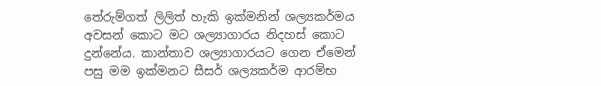තේරුම්ගත් ලිලිත් හැකි ඉක්මනින් ශල්‍යකර්මය අවසන් කොට මට ශල්‍යාගාරය නිදහස් කොට දුන්නේය. කාන්තාව ශල්‍යාගාරයට ගෙන ඒමෙන් පසු මම ඉක්මනට සීසර් ශල්‍යකර්ම ආරම්භ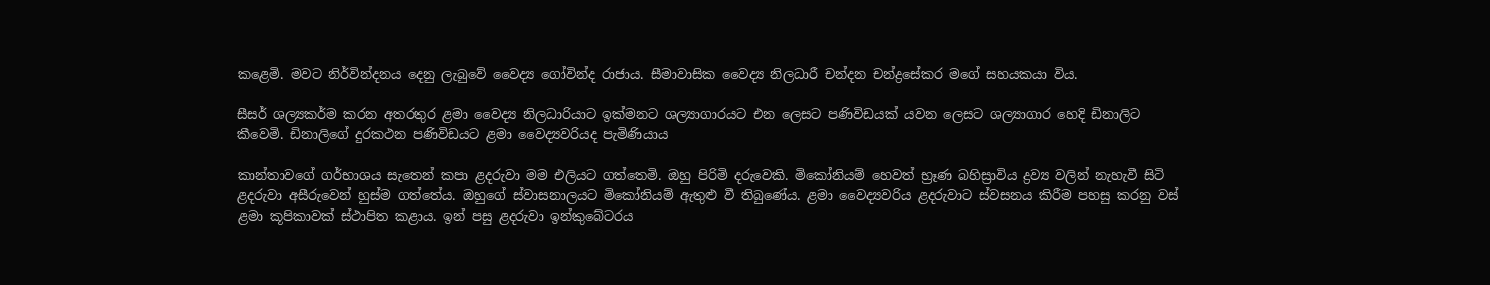කළෙමි. මවට නිර්වින්දනය දෙනු ලැබුවේ වෛද්‍ය ගෝවින්ද රාජාය. සීමාවාසික වෛද්‍ය නිලධාරී චන්දන චන්ද්‍රසේකර මගේ සහයකයා විය.

සීසර් ශල්‍යකර්ම කරන අතරතුර ළමා වෛද්‍ය නිලධාරියාට ඉක්මනට ශල්‍යාගාරයට එන ලෙසට පණිවිඩයක් යවන ලෙසට ශල්‍යාගාර හෙදි ඩිනාලිට කීවෙමි. ඩිනාලිගේ දුරකථන පණිවිඩයට ළමා වෛද්‍යවරියද පැමිණියාය

කාන්තාවගේ ගර්භාශය සැතෙන් කපා ළදරුවා මම එලියට ගත්තෙමි. ඔහු පිරිමි දරුවෙකි. මිකෝනියම් හෙවත් භ්‍රෑණ බහිස්‍රාවිය ද්‍රව්‍ය වලින් නැහැවී සිටි ළදරුවා අසීරුවෙන් හුස්ම ගත්තේය. ඔහුගේ ස්වාසනාලයට මිකෝනියම් ඇතුළු වී තිබුණේය. ළමා වෛද්‍යවරිය ළදරුවාට ස්වසනය කිරීම පහසු කරනු වස් ළමා කූපිකාවක් ස්ථාපිත කළාය. ඉන් පසු ළදරුවා ඉන්කුබේටරය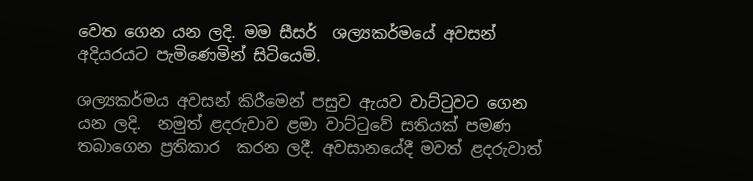වෙත ගෙන යන ලදි. මම සීසර්  ශල්‍යකර්මයේ අවසන් අදියරයට පැමිණෙමින් සිටියෙමි.

ශල්‍යකර්මය අවසන් කිරීමෙන් පසුව ඇයව වාට්ටුවට ගෙන යන ලදි.  නමුත් ළදරුවාව ළමා වාට්ටුවේ සතියක් පමණ තබාගෙන ප්‍රතිකාර  කරන ලදී. අවසානයේදී මවත් ළදරුවාත්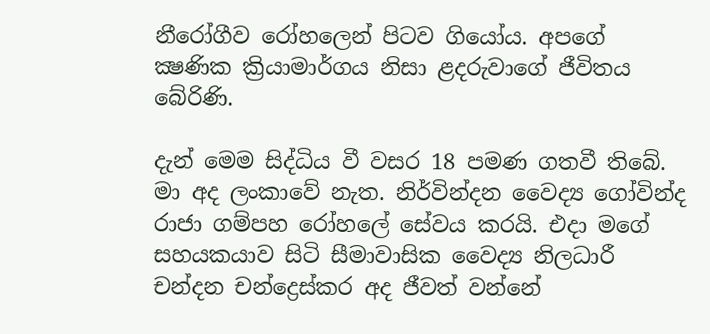නීරෝගීව රෝහලෙන් පිටව ගියෝය. අපගේ ක්‍ෂණික ක්‍රියාමාර්ගය නිසා ළදරුවාගේ ජීවිතය බේරිණි.

දැන් මෙම සිද්ධිය වී වසර 18 පමණ ගතවී තිබේ. මා අද ලංකාවේ නැත. නිර්වින්දන වෛද්‍ය ගෝවින්ද රාජා ගම්පහ රෝහලේ සේවය කරයි. එදා මගේ සහයකයාව සිටි සීමාවාසික වෛද්‍ය නිලධාරී චන්දන චන්ද්‍රෙස්කර අද ජීවත් වන්නේ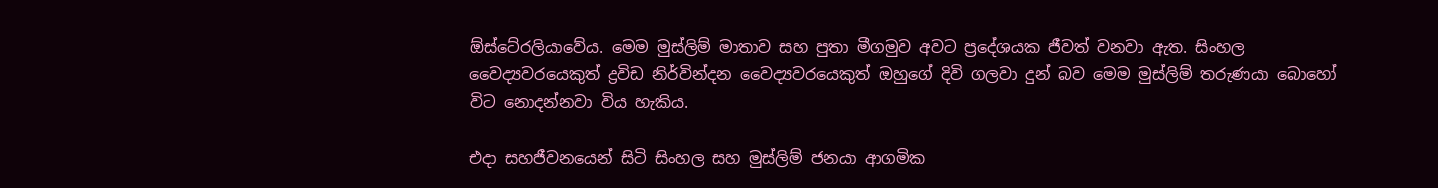ඕස්ටේ‍රලියාවේය. මෙම මුස්ලිම් මාතාව සහ පුතා මීගමුව අවට ප්‍රදේශයක ජීවත් වනවා ඇත. සිංහල වෛද්‍යවරයෙකුත් ද්‍රවිඩ නිර්වින්දන වෛද්‍යවරයෙකුත් ඔහුගේ දිවි ගලවා දුන් බව මෙම මුස්ලිම් තරුණයා බොහෝ විට නොදන්නවා විය හැකිය.

එදා සහජීවනයෙන් සිටි සිංහල සහ මුස්ලිම් ජනයා ආගමික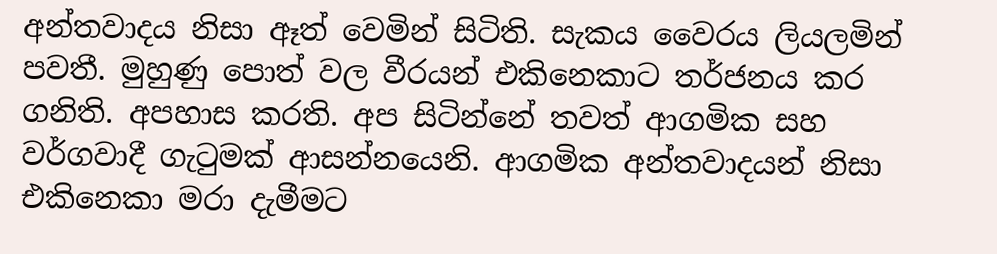අන්තවාදය නිසා ඈත් වෙමින් සිටිති. සැකය වෛරය ලියලමින් පවතී. මුහුණු පොත් වල වීරයන් එකිනෙකාට තර්ජනය කර ගනිති. අපහාස කරති. අප සිටින්නේ තවත් ආගමික සහ වර්ගවාදී ගැටුමක් ආසන්නයෙනි. ආගමික අන්තවාදයන් නිසා එකිනෙකා මරා දැමීමට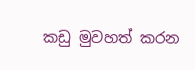කඩු මුවහත් කරන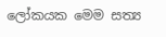ලෝකයක මෙම සත්‍ය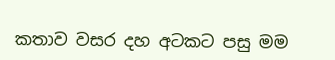කතාව වසර දහ අටකට පසු මම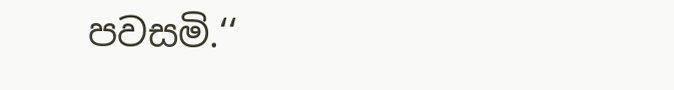පවසමි.‘‘